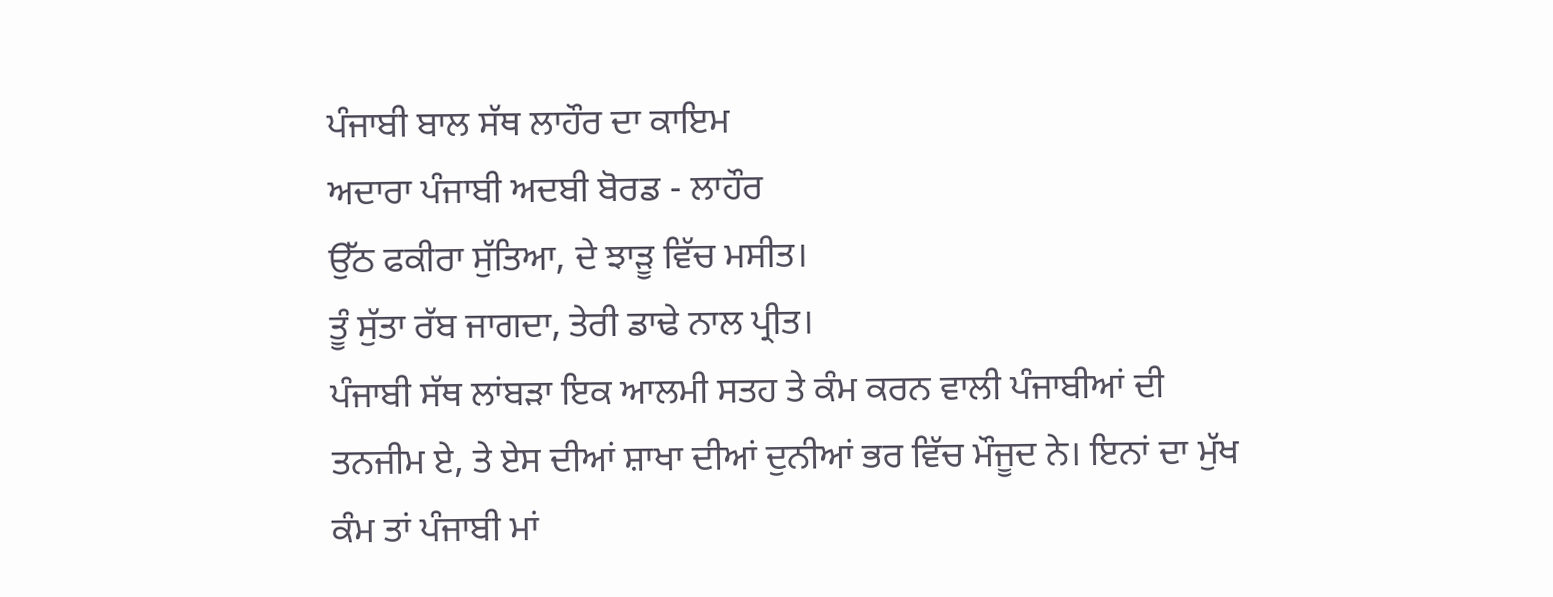ਪੰਜਾਬੀ ਬਾਲ ਸੱਥ ਲਾਹੌਰ ਦਾ ਕਾਇਮ
ਅਦਾਰਾ ਪੰਜਾਬੀ ਅਦਬੀ ਬੋਰਡ - ਲਾਹੌਰ
ਉੱਠ ਫਕੀਰਾ ਸੁੱਤਿਆ, ਦੇ ਝਾੜੂ ਵਿੱਚ ਮਸੀਤ।
ਤੂੰ ਸੁੱਤਾ ਰੱਬ ਜਾਗਦਾ, ਤੇਰੀ ਡਾਢੇ ਨਾਲ ਪ੍ਰੀਤ।
ਪੰਜਾਬੀ ਸੱਥ ਲਾਂਬੜਾ ਇਕ ਆਲਮੀ ਸਤਹ ਤੇ ਕੰਮ ਕਰਨ ਵਾਲੀ ਪੰਜਾਬੀਆਂ ਦੀ ਤਨਜੀਮ ਏ, ਤੇ ਏਸ ਦੀਆਂ ਸ਼ਾਖਾ ਦੀਆਂ ਦੁਨੀਆਂ ਭਰ ਵਿੱਚ ਮੌਜੂਦ ਨੇ। ਇਨਾਂ ਦਾ ਮੁੱਖ ਕੰਮ ਤਾਂ ਪੰਜਾਬੀ ਮਾਂ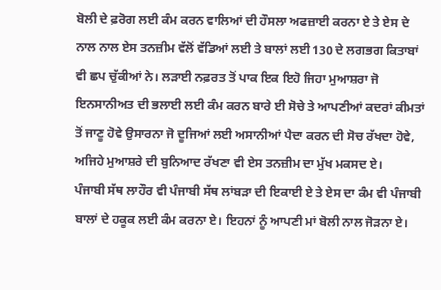ਬੋਲੀ ਦੇ ਫ਼ਰੋਗ ਲਈ ਕੰਮ ਕਰਨ ਵਾਲਿਆਂ ਦੀ ਹੌਸਲਾ ਅਫਜ਼ਾਈ ਕਰਨਾ ਏ ਤੇ ਏਸ ਦੇ ਨਾਲ ਨਾਲ ਏਸ ਤਨਜ਼ੀਮ ਵੱਲੋਂ ਵੱਡਿਆਂ ਲਈ ਤੇ ਬਾਲਾਂ ਲਈ 130 ਦੇ ਲਗਭਗ ਕਿਤਾਬਾਂ ਵੀ ਛਪ ਚੁੱਕੀਆਂ ਨੇ। ਲੜਾਈ ਨਫ਼ਰਤ ਤੋਂ ਪਾਕ ਇਕ ਇਹੋ ਜਿਹਾ ਮੁਆਸ਼ਰਾ ਜੋ ਇਨਸਾਨੀਅਤ ਦੀ ਭਲਾਈ ਲਈ ਕੰਮ ਕਰਨ ਬਾਰੇ ਈ ਸੋਚੇ ਤੇ ਆਪਣੀਆਂ ਕਦਰਾਂ ਕੀਮਤਾਂ ਤੋਂ ਜਾਣੂ ਹੋਵੇ ਉਸਾਰਨਾ ਜੋ ਦੂਜਿਆਂ ਲਈ ਅਸਾਨੀਆਂ ਪੈਦਾ ਕਰਨ ਦੀ ਸੋਚ ਰੱਖਦਾ ਹੋਵੇ, ਅਜਿਹੇ ਮੁਆਸ਼ਰੇ ਦੀ ਬੁਨਿਆਦ ਰੱਖਣਾ ਵੀ ਏਸ ਤਨਜ਼ੀਮ ਦਾ ਮੁੱਖ ਮਕਸਦ ਏ।
ਪੰਜਾਬੀ ਸੱਥ ਲਾਹੌਰ ਵੀ ਪੰਜਾਬੀ ਸੱਥ ਲਾਂਬੜਾ ਦੀ ਇਕਾਈ ਏ ਤੇ ਏਸ ਦਾ ਕੰਮ ਵੀ ਪੰਜਾਬੀ ਬਾਲਾਂ ਦੇ ਹਕੂਕ ਲਈ ਕੰਮ ਕਰਨਾ ਏ। ਇਹਨਾਂ ਨੂੰ ਆਪਣੀ ਮਾਂ ਬੋਲੀ ਨਾਲ ਜੋੜਨਾ ਏ।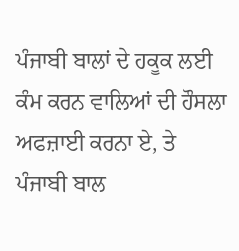ਪੰਜਾਬੀ ਬਾਲਾਂ ਦੇ ਹਕੂਕ ਲਈ ਕੰਮ ਕਰਨ ਵਾਲਿਆਂ ਦੀ ਹੌਸਲਾ ਅਫਜ਼ਾਈ ਕਰਨਾ ਏ, ਤੇ ਪੰਜਾਬੀ ਬਾਲ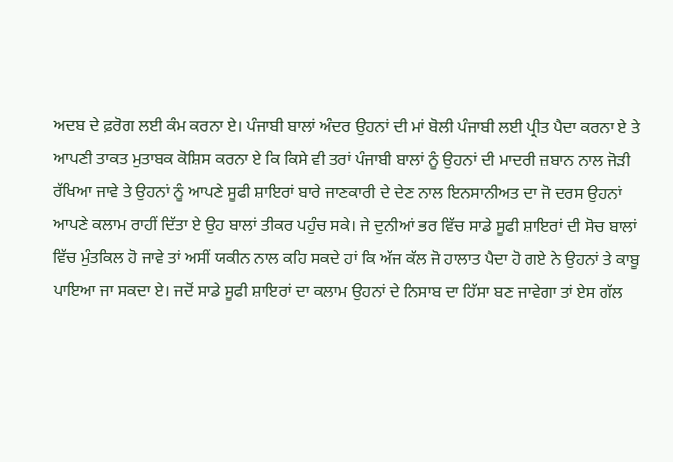ਅਦਬ ਦੇ ਫ਼ਰੋਗ ਲਈ ਕੰਮ ਕਰਨਾ ਏ। ਪੰਜਾਬੀ ਬਾਲਾਂ ਅੰਦਰ ਉਹਨਾਂ ਦੀ ਮਾਂ ਬੋਲੀ ਪੰਜਾਬੀ ਲਈ ਪ੍ਰੀਤ ਪੈਦਾ ਕਰਨਾ ਏ ਤੇ ਆਪਣੀ ਤਾਕਤ ਮੁਤਾਬਕ ਕੋਸ਼ਿਸ ਕਰਨਾ ਏ ਕਿ ਕਿਸੇ ਵੀ ਤਰਾਂ ਪੰਜਾਬੀ ਬਾਲਾਂ ਨੂੰ ਉਹਨਾਂ ਦੀ ਮਾਦਰੀ ਜ਼ਬਾਨ ਨਾਲ ਜੋੜੀ ਰੱਖਿਆ ਜਾਵੇ ਤੇ ਉਹਨਾਂ ਨੂੰ ਆਪਣੇ ਸੂਫੀ ਸ਼ਾਇਰਾਂ ਬਾਰੇ ਜਾਣਕਾਰੀ ਦੇ ਦੇਣ ਨਾਲ ਇਨਸਾਨੀਅਤ ਦਾ ਜੋ ਦਰਸ ਉਹਨਾਂ ਆਪਣੇ ਕਲਾਮ ਰਾਹੀਂ ਦਿੱਤਾ ਏ ਉਹ ਬਾਲਾਂ ਤੀਕਰ ਪਹੁੰਚ ਸਕੇ। ਜੇ ਦੁਨੀਆਂ ਭਰ ਵਿੱਚ ਸਾਡੇ ਸੂਫੀ ਸ਼ਾਇਰਾਂ ਦੀ ਸੋਚ ਬਾਲਾਂ ਵਿੱਚ ਮੁੰਤਕਿਲ ਹੋ ਜਾਵੇ ਤਾਂ ਅਸੀਂ ਯਕੀਨ ਨਾਲ ਕਹਿ ਸਕਦੇ ਹਾਂ ਕਿ ਅੱਜ ਕੱਲ ਜੋ ਹਾਲਾਤ ਪੈਦਾ ਹੋ ਗਏ ਨੇ ਉਹਨਾਂ ਤੇ ਕਾਬੂ ਪਾਇਆ ਜਾ ਸਕਦਾ ਏ। ਜਦੋਂ ਸਾਡੇ ਸੂਫੀ ਸ਼ਾਇਰਾਂ ਦਾ ਕਲਾਮ ਉਹਨਾਂ ਦੇ ਨਿਸਾਬ ਦਾ ਹਿੱਸਾ ਬਣ ਜਾਵੇਗਾ ਤਾਂ ਏਸ ਗੱਲ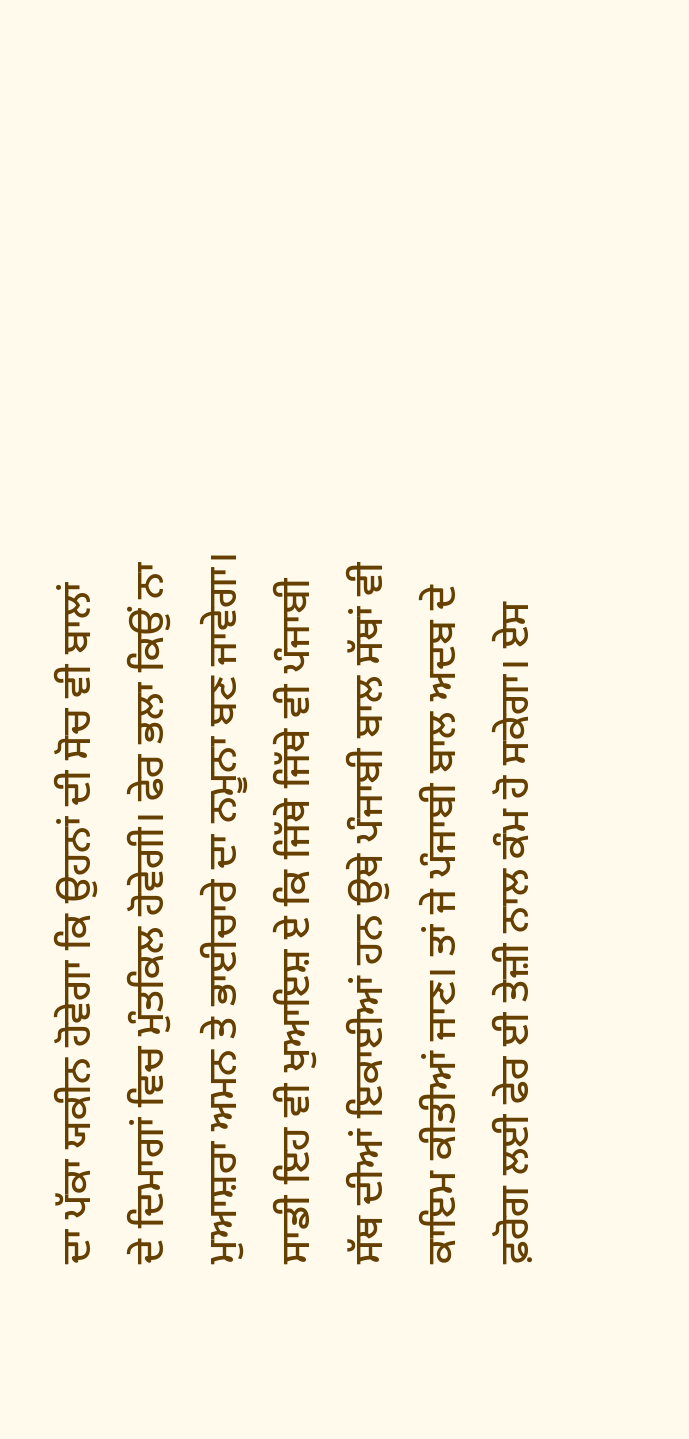ਦਾ ਪੱਕਾ ਯਕੀਨ ਹੋਵੇਗਾ ਕਿ ਉਹਨਾਂ ਦੀ ਸੋਚ ਵੀ ਬਾਲਾਂ ਦੇ ਦਿਮਾਗਾਂ ਵਿਚ ਮੁੰਤਕਿਲ ਹੋਵੇਗੀ। ਫੇਰ ਭਲਾ ਕਿਉਂ ਨਾ ਮੁਆਸ਼ਰਾ ਅਮਨ ਤੇ ਭਾਈਚਾਰੇ ਦਾ ਨਮੂਨਾ ਬਣ ਜਾਵੇਗਾ।
ਸਾਡੀ ਇਹ ਵੀ ਖੁਆਇਸ਼ ਏ ਕਿ ਜਿੱਥੇ ਜਿੱਥੇ ਵੀ ਪੰਜਾਬੀ ਸੱਥ ਦੀਆਂ ਇਕਾਈਆਂ ਹਨ ਉਥੇ ਪੰਜਾਬੀ ਬਾਲ ਸੱਥਾਂ ਵੀ ਕਾਇਮ ਕੀਤੀਆਂ ਜਾਣ। ਤਾਂ ਜੇ ਪੰਜਾਬੀ ਬਾਲ ਅਦਬ ਦੇ ਫ਼ਰੋਗ ਲਈ ਫੇਰ ਈ ਤੇਜ਼ੀ ਨਾਲ ਕੰਮ ਹੋ ਸਕੇਗਾ। ਏਸ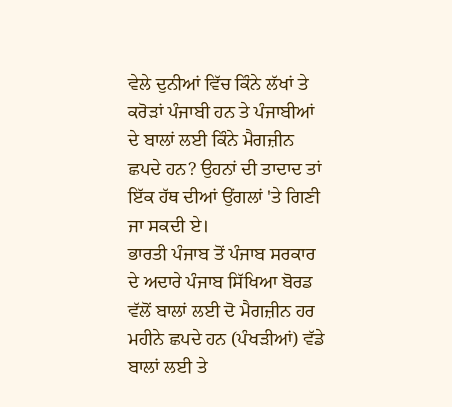ਵੇਲੇ ਦੁਨੀਆਂ ਵਿੱਚ ਕਿੰਨੇ ਲੱਖਾਂ ਤੇ ਕਰੋੜਾਂ ਪੰਜਾਬੀ ਹਨ ਤੇ ਪੰਜਾਬੀਆਂ ਦੇ ਬਾਲਾਂ ਲਈ ਕਿੰਨੇ ਮੈਗਜ਼ੀਨ ਛਪਦੇ ਹਨ? ਉਹਨਾਂ ਦੀ ਤਾਦਾਦ ਤਾਂ ਇੱਕ ਹੱਥ ਦੀਆਂ ਉਂਗਲਾਂ 'ਤੇ ਗਿਣੀ ਜਾ ਸਕਦੀ ਏ।
ਭਾਰਤੀ ਪੰਜਾਬ ਤੋਂ ਪੰਜਾਬ ਸਰਕਾਰ ਦੇ ਅਦਾਰੇ ਪੰਜਾਬ ਸਿੱਖਿਆ ਬੋਰਡ ਵੱਲੋਂ ਬਾਲਾਂ ਲਈ ਦੋ ਮੈਗਜ਼ੀਨ ਹਰ ਮਹੀਨੇ ਛਪਦੇ ਹਨ (ਪੰਖੜੀਆਂ) ਵੱਡੇ ਬਾਲਾਂ ਲਈ ਤੇ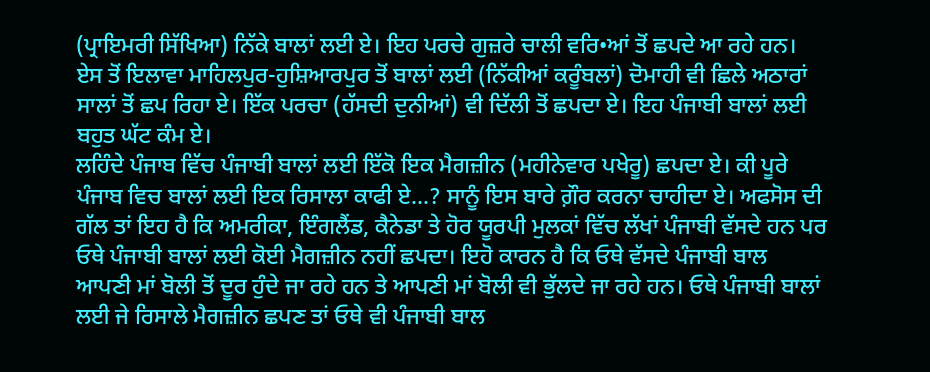(ਪ੍ਰਾਇਮਰੀ ਸਿੱਖਿਆ) ਨਿੱਕੇ ਬਾਲਾਂ ਲਈ ਏ। ਇਹ ਪਰਚੇ ਗੁਜ਼ਰੇ ਚਾਲੀ ਵਰਿ•ਆਂ ਤੋਂ ਛਪਦੇ ਆ ਰਹੇ ਹਨ। ਏਸ ਤੋਂ ਇਲਾਵਾ ਮਾਹਿਲਪੁਰ-ਹੁਸ਼ਿਆਰਪੁਰ ਤੋਂ ਬਾਲਾਂ ਲਈ (ਨਿੱਕੀਆਂ ਕਰੂੰਬਲਾਂ) ਦੋਮਾਹੀ ਵੀ ਛਿਲੇ ਅਠਾਰਾਂ ਸਾਲਾਂ ਤੋਂ ਛਪ ਰਿਹਾ ਏ। ਇੱਕ ਪਰਚਾ (ਹੱਸਦੀ ਦੁਨੀਆਂ) ਵੀ ਦਿੱਲੀ ਤੋਂ ਛਪਦਾ ਏ। ਇਹ ਪੰਜਾਬੀ ਬਾਲਾਂ ਲਈ ਬਹੁਤ ਘੱਟ ਕੰਮ ਏ।
ਲਹਿੰਦੇ ਪੰਜਾਬ ਵਿੱਚ ਪੰਜਾਬੀ ਬਾਲਾਂ ਲਈ ਇੱਕੋ ਇਕ ਮੈਗਜ਼ੀਨ (ਮਹੀਨੇਵਾਰ ਪਖੇਰੂ) ਛਪਦਾ ਏ। ਕੀ ਪੂਰੇ ਪੰਜਾਬ ਵਿਚ ਬਾਲਾਂ ਲਈ ਇਕ ਰਿਸਾਲਾ ਕਾਫੀ ਏ...? ਸਾਨੂੰ ਇਸ ਬਾਰੇ ਗ਼ੌਰ ਕਰਨਾ ਚਾਹੀਦਾ ਏ। ਅਫਸੋਸ ਦੀ ਗੱਲ ਤਾਂ ਇਹ ਹੈ ਕਿ ਅਮਰੀਕਾ, ਇੰਗਲੈਂਡ, ਕੈਨੇਡਾ ਤੇ ਹੋਰ ਯੂਰਪੀ ਮੁਲਕਾਂ ਵਿੱਚ ਲੱਖਾਂ ਪੰਜਾਬੀ ਵੱਸਦੇ ਹਨ ਪਰ ਓਥੇ ਪੰਜਾਬੀ ਬਾਲਾਂ ਲਈ ਕੋਈ ਮੈਗਜ਼ੀਨ ਨਹੀਂ ਛਪਦਾ। ਇਹੋ ਕਾਰਨ ਹੈ ਕਿ ਓਥੇ ਵੱਸਦੇ ਪੰਜਾਬੀ ਬਾਲ ਆਪਣੀ ਮਾਂ ਬੋਲੀ ਤੋਂ ਦੂਰ ਹੁੰਦੇ ਜਾ ਰਹੇ ਹਨ ਤੇ ਆਪਣੀ ਮਾਂ ਬੋਲੀ ਵੀ ਭੁੱਲਦੇ ਜਾ ਰਹੇ ਹਨ। ਓਥੇ ਪੰਜਾਬੀ ਬਾਲਾਂ ਲਈ ਜੇ ਰਿਸਾਲੇ ਮੈਗਜ਼ੀਨ ਛਪਣ ਤਾਂ ਓਥੇ ਵੀ ਪੰਜਾਬੀ ਬਾਲ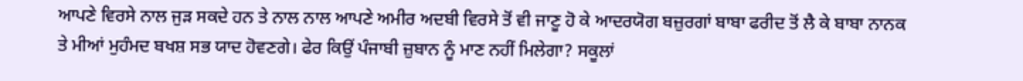ਆਪਣੇ ਵਿਰਸੇ ਨਾਲ ਜੁੜ ਸਕਦੇ ਹਨ ਤੇ ਨਾਲ ਨਾਲ ਆਪਣੇ ਅਮੀਰ ਅਦਬੀ ਵਿਰਸੇ ਤੋਂ ਵੀ ਜਾਣੂ ਹੋ ਕੇ ਆਦਰਯੋਗ ਬਜ਼ੁਰਗਾਂ ਬਾਬਾ ਫਰੀਦ ਤੋਂ ਲੈ ਕੇ ਬਾਬਾ ਨਾਨਕ ਤੇ ਮੀਆਂ ਮੁਹੰਮਦ ਬਖਸ਼ ਸਭ ਯਾਦ ਹੋਵਣਗੇ। ਫੇਰ ਕਿਉਂ ਪੰਜਾਬੀ ਜ਼ੁਬਾਨ ਨੂੰ ਮਾਣ ਨਹੀਂ ਮਿਲੇਗਾ? ਸਕੂਲਾਂ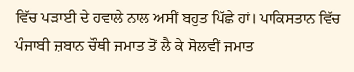ਵਿੱਚ ਪੜਾਈ ਦੇ ਹਵਾਲੇ ਨਾਲ ਅਸੀਂ ਬਹੁਤ ਪਿੱਛੇ ਹਾਂ। ਪਾਕਿਸਤਾਨ ਵਿੱਚ ਪੰਜਾਬੀ ਜ਼ਬਾਨ ਚੌਥੀ ਜਮਾਤ ਤੋਂ ਲੈ ਕੇ ਸੋਲਵੀਂ ਜਮਾਤ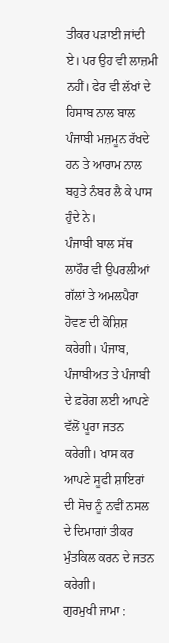ਤੀਕਰ ਪੜਾਈ ਜਾਂਦੀ ਏ। ਪਰ ਉਹ ਵੀ ਲਾਜ਼ਮੀ ਨਹੀਂ। ਫੇਰ ਵੀ ਲੱਖਾਂ ਦੇ ਹਿਸਾਬ ਨਾਲ ਬਾਲ ਪੰਜਾਬੀ ਮਜ਼ਮੂਨ ਰੱਖਦੇ ਹਨ ਤੇ ਆਰਾਮ ਨਾਲ ਬਹੁਤੇ ਨੰਬਰ ਲੈ ਕੇ ਪਾਸ ਹੁੰਦੇ ਨੇ।
ਪੰਜਾਬੀ ਬਾਲ ਸੱਥ ਲਾਹੌਰ ਵੀ ਉਪਰਲੀਆਂ ਗੱਲਾਂ ਤੇ ਅਮਲਪੈਰਾ ਹੋਵਣ ਦੀ ਕੋਸ਼ਿਸ਼ ਕਰੇਗੀ। ਪੰਜਾਬ, ਪੰਜਾਬੀਅਤ ਤੇ ਪੰਜਾਬੀ ਦੇ ਫ਼ਰੋਗ ਲਈ ਆਪਣੇ ਵੱਲੋਂ ਪੂਰਾ ਜਤਨ ਕਰੇਗੀ। ਖਾਸ ਕਰ ਆਪਣੇ ਸੂਫੀ ਸ਼ਾਇਰਾਂ ਦੀ ਸੋਚ ਨੂੰ ਨਵੀਂ ਨਸਲ ਦੇ ਦਿਮਾਗਾਂ ਤੀਕਰ ਮੁੰਤਕਿਲ ਕਰਨ ਦੇ ਜਤਨ ਕਰੇਗੀ।
ਗੁਰਮੁਖੀ ਜਾਮਾ :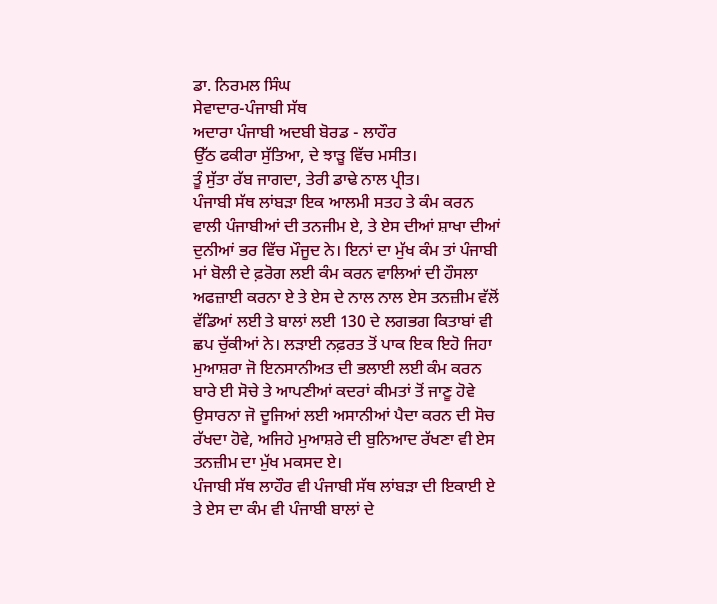ਡਾ. ਨਿਰਮਲ ਸਿੰਘ
ਸੇਵਾਦਾਰ-ਪੰਜਾਬੀ ਸੱਥ
ਅਦਾਰਾ ਪੰਜਾਬੀ ਅਦਬੀ ਬੋਰਡ - ਲਾਹੌਰ
ਉੱਠ ਫਕੀਰਾ ਸੁੱਤਿਆ, ਦੇ ਝਾੜੂ ਵਿੱਚ ਮਸੀਤ।
ਤੂੰ ਸੁੱਤਾ ਰੱਬ ਜਾਗਦਾ, ਤੇਰੀ ਡਾਢੇ ਨਾਲ ਪ੍ਰੀਤ।
ਪੰਜਾਬੀ ਸੱਥ ਲਾਂਬੜਾ ਇਕ ਆਲਮੀ ਸਤਹ ਤੇ ਕੰਮ ਕਰਨ ਵਾਲੀ ਪੰਜਾਬੀਆਂ ਦੀ ਤਨਜੀਮ ਏ, ਤੇ ਏਸ ਦੀਆਂ ਸ਼ਾਖਾ ਦੀਆਂ ਦੁਨੀਆਂ ਭਰ ਵਿੱਚ ਮੌਜੂਦ ਨੇ। ਇਨਾਂ ਦਾ ਮੁੱਖ ਕੰਮ ਤਾਂ ਪੰਜਾਬੀ ਮਾਂ ਬੋਲੀ ਦੇ ਫ਼ਰੋਗ ਲਈ ਕੰਮ ਕਰਨ ਵਾਲਿਆਂ ਦੀ ਹੌਸਲਾ ਅਫਜ਼ਾਈ ਕਰਨਾ ਏ ਤੇ ਏਸ ਦੇ ਨਾਲ ਨਾਲ ਏਸ ਤਨਜ਼ੀਮ ਵੱਲੋਂ ਵੱਡਿਆਂ ਲਈ ਤੇ ਬਾਲਾਂ ਲਈ 130 ਦੇ ਲਗਭਗ ਕਿਤਾਬਾਂ ਵੀ ਛਪ ਚੁੱਕੀਆਂ ਨੇ। ਲੜਾਈ ਨਫ਼ਰਤ ਤੋਂ ਪਾਕ ਇਕ ਇਹੋ ਜਿਹਾ ਮੁਆਸ਼ਰਾ ਜੋ ਇਨਸਾਨੀਅਤ ਦੀ ਭਲਾਈ ਲਈ ਕੰਮ ਕਰਨ ਬਾਰੇ ਈ ਸੋਚੇ ਤੇ ਆਪਣੀਆਂ ਕਦਰਾਂ ਕੀਮਤਾਂ ਤੋਂ ਜਾਣੂ ਹੋਵੇ ਉਸਾਰਨਾ ਜੋ ਦੂਜਿਆਂ ਲਈ ਅਸਾਨੀਆਂ ਪੈਦਾ ਕਰਨ ਦੀ ਸੋਚ ਰੱਖਦਾ ਹੋਵੇ, ਅਜਿਹੇ ਮੁਆਸ਼ਰੇ ਦੀ ਬੁਨਿਆਦ ਰੱਖਣਾ ਵੀ ਏਸ ਤਨਜ਼ੀਮ ਦਾ ਮੁੱਖ ਮਕਸਦ ਏ।
ਪੰਜਾਬੀ ਸੱਥ ਲਾਹੌਰ ਵੀ ਪੰਜਾਬੀ ਸੱਥ ਲਾਂਬੜਾ ਦੀ ਇਕਾਈ ਏ ਤੇ ਏਸ ਦਾ ਕੰਮ ਵੀ ਪੰਜਾਬੀ ਬਾਲਾਂ ਦੇ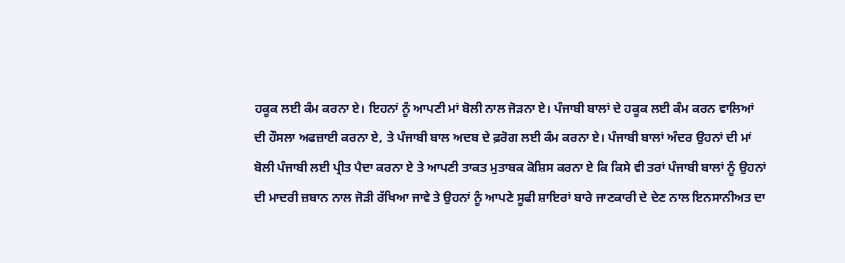ਹਕੂਕ ਲਈ ਕੰਮ ਕਰਨਾ ਏ। ਇਹਨਾਂ ਨੂੰ ਆਪਣੀ ਮਾਂ ਬੋਲੀ ਨਾਲ ਜੋੜਨਾ ਏ। ਪੰਜਾਬੀ ਬਾਲਾਂ ਦੇ ਹਕੂਕ ਲਈ ਕੰਮ ਕਰਨ ਵਾਲਿਆਂ ਦੀ ਹੌਸਲਾ ਅਫਜ਼ਾਈ ਕਰਨਾ ਏ, ਤੇ ਪੰਜਾਬੀ ਬਾਲ ਅਦਬ ਦੇ ਫ਼ਰੋਗ ਲਈ ਕੰਮ ਕਰਨਾ ਏ। ਪੰਜਾਬੀ ਬਾਲਾਂ ਅੰਦਰ ਉਹਨਾਂ ਦੀ ਮਾਂ ਬੋਲੀ ਪੰਜਾਬੀ ਲਈ ਪ੍ਰੀਤ ਪੈਦਾ ਕਰਨਾ ਏ ਤੇ ਆਪਣੀ ਤਾਕਤ ਮੁਤਾਬਕ ਕੋਸ਼ਿਸ ਕਰਨਾ ਏ ਕਿ ਕਿਸੇ ਵੀ ਤਰਾਂ ਪੰਜਾਬੀ ਬਾਲਾਂ ਨੂੰ ਉਹਨਾਂ ਦੀ ਮਾਦਰੀ ਜ਼ਬਾਨ ਨਾਲ ਜੋੜੀ ਰੱਖਿਆ ਜਾਵੇ ਤੇ ਉਹਨਾਂ ਨੂੰ ਆਪਣੇ ਸੂਫੀ ਸ਼ਾਇਰਾਂ ਬਾਰੇ ਜਾਣਕਾਰੀ ਦੇ ਦੇਣ ਨਾਲ ਇਨਸਾਨੀਅਤ ਦਾ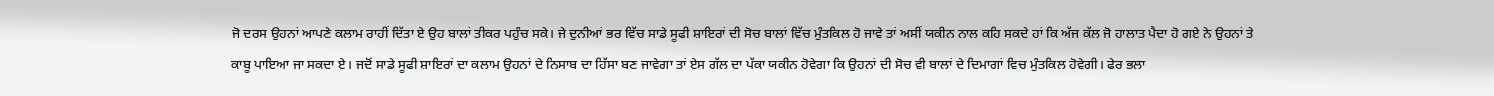ਜੋ ਦਰਸ ਉਹਨਾਂ ਆਪਣੇ ਕਲਾਮ ਰਾਹੀਂ ਦਿੱਤਾ ਏ ਉਹ ਬਾਲਾਂ ਤੀਕਰ ਪਹੁੰਚ ਸਕੇ। ਜੇ ਦੁਨੀਆਂ ਭਰ ਵਿੱਚ ਸਾਡੇ ਸੂਫੀ ਸ਼ਾਇਰਾਂ ਦੀ ਸੋਚ ਬਾਲਾਂ ਵਿੱਚ ਮੁੰਤਕਿਲ ਹੋ ਜਾਵੇ ਤਾਂ ਅਸੀਂ ਯਕੀਨ ਨਾਲ ਕਹਿ ਸਕਦੇ ਹਾਂ ਕਿ ਅੱਜ ਕੱਲ ਜੋ ਹਾਲਾਤ ਪੈਦਾ ਹੋ ਗਏ ਨੇ ਉਹਨਾਂ ਤੇ ਕਾਬੂ ਪਾਇਆ ਜਾ ਸਕਦਾ ਏ। ਜਦੋਂ ਸਾਡੇ ਸੂਫੀ ਸ਼ਾਇਰਾਂ ਦਾ ਕਲਾਮ ਉਹਨਾਂ ਦੇ ਨਿਸਾਬ ਦਾ ਹਿੱਸਾ ਬਣ ਜਾਵੇਗਾ ਤਾਂ ਏਸ ਗੱਲ ਦਾ ਪੱਕਾ ਯਕੀਨ ਹੋਵੇਗਾ ਕਿ ਉਹਨਾਂ ਦੀ ਸੋਚ ਵੀ ਬਾਲਾਂ ਦੇ ਦਿਮਾਗਾਂ ਵਿਚ ਮੁੰਤਕਿਲ ਹੋਵੇਗੀ। ਫੇਰ ਭਲਾ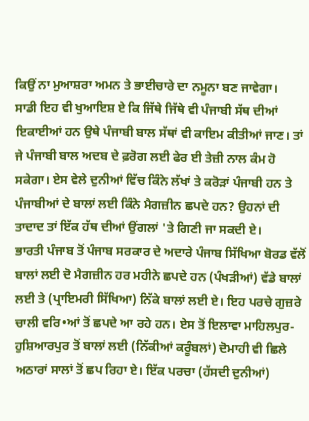ਕਿਉਂ ਨਾ ਮੁਆਸ਼ਰਾ ਅਮਨ ਤੇ ਭਾਈਚਾਰੇ ਦਾ ਨਮੂਨਾ ਬਣ ਜਾਵੇਗਾ।
ਸਾਡੀ ਇਹ ਵੀ ਖੁਆਇਸ਼ ਏ ਕਿ ਜਿੱਥੇ ਜਿੱਥੇ ਵੀ ਪੰਜਾਬੀ ਸੱਥ ਦੀਆਂ ਇਕਾਈਆਂ ਹਨ ਉਥੇ ਪੰਜਾਬੀ ਬਾਲ ਸੱਥਾਂ ਵੀ ਕਾਇਮ ਕੀਤੀਆਂ ਜਾਣ। ਤਾਂ ਜੇ ਪੰਜਾਬੀ ਬਾਲ ਅਦਬ ਦੇ ਫ਼ਰੋਗ ਲਈ ਫੇਰ ਈ ਤੇਜ਼ੀ ਨਾਲ ਕੰਮ ਹੋ ਸਕੇਗਾ। ਏਸ ਵੇਲੇ ਦੁਨੀਆਂ ਵਿੱਚ ਕਿੰਨੇ ਲੱਖਾਂ ਤੇ ਕਰੋੜਾਂ ਪੰਜਾਬੀ ਹਨ ਤੇ ਪੰਜਾਬੀਆਂ ਦੇ ਬਾਲਾਂ ਲਈ ਕਿੰਨੇ ਮੈਗਜ਼ੀਨ ਛਪਦੇ ਹਨ? ਉਹਨਾਂ ਦੀ ਤਾਦਾਦ ਤਾਂ ਇੱਕ ਹੱਥ ਦੀਆਂ ਉਂਗਲਾਂ 'ਤੇ ਗਿਣੀ ਜਾ ਸਕਦੀ ਏ।
ਭਾਰਤੀ ਪੰਜਾਬ ਤੋਂ ਪੰਜਾਬ ਸਰਕਾਰ ਦੇ ਅਦਾਰੇ ਪੰਜਾਬ ਸਿੱਖਿਆ ਬੋਰਡ ਵੱਲੋਂ ਬਾਲਾਂ ਲਈ ਦੋ ਮੈਗਜ਼ੀਨ ਹਰ ਮਹੀਨੇ ਛਪਦੇ ਹਨ (ਪੰਖੜੀਆਂ) ਵੱਡੇ ਬਾਲਾਂ ਲਈ ਤੇ (ਪ੍ਰਾਇਮਰੀ ਸਿੱਖਿਆ) ਨਿੱਕੇ ਬਾਲਾਂ ਲਈ ਏ। ਇਹ ਪਰਚੇ ਗੁਜ਼ਰੇ ਚਾਲੀ ਵਰਿ•ਆਂ ਤੋਂ ਛਪਦੇ ਆ ਰਹੇ ਹਨ। ਏਸ ਤੋਂ ਇਲਾਵਾ ਮਾਹਿਲਪੁਰ-ਹੁਸ਼ਿਆਰਪੁਰ ਤੋਂ ਬਾਲਾਂ ਲਈ (ਨਿੱਕੀਆਂ ਕਰੂੰਬਲਾਂ) ਦੋਮਾਹੀ ਵੀ ਛਿਲੇ ਅਠਾਰਾਂ ਸਾਲਾਂ ਤੋਂ ਛਪ ਰਿਹਾ ਏ। ਇੱਕ ਪਰਚਾ (ਹੱਸਦੀ ਦੁਨੀਆਂ)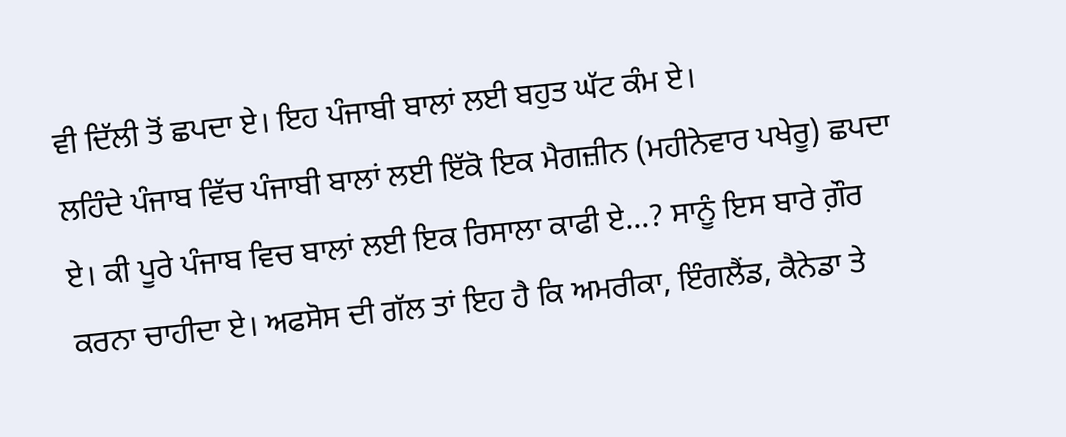ਵੀ ਦਿੱਲੀ ਤੋਂ ਛਪਦਾ ਏ। ਇਹ ਪੰਜਾਬੀ ਬਾਲਾਂ ਲਈ ਬਹੁਤ ਘੱਟ ਕੰਮ ਏ।
ਲਹਿੰਦੇ ਪੰਜਾਬ ਵਿੱਚ ਪੰਜਾਬੀ ਬਾਲਾਂ ਲਈ ਇੱਕੋ ਇਕ ਮੈਗਜ਼ੀਨ (ਮਹੀਨੇਵਾਰ ਪਖੇਰੂ) ਛਪਦਾ ਏ। ਕੀ ਪੂਰੇ ਪੰਜਾਬ ਵਿਚ ਬਾਲਾਂ ਲਈ ਇਕ ਰਿਸਾਲਾ ਕਾਫੀ ਏ...? ਸਾਨੂੰ ਇਸ ਬਾਰੇ ਗ਼ੌਰ ਕਰਨਾ ਚਾਹੀਦਾ ਏ। ਅਫਸੋਸ ਦੀ ਗੱਲ ਤਾਂ ਇਹ ਹੈ ਕਿ ਅਮਰੀਕਾ, ਇੰਗਲੈਂਡ, ਕੈਨੇਡਾ ਤੇ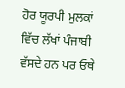ਹੋਰ ਯੂਰਪੀ ਮੁਲਕਾਂ ਵਿੱਚ ਲੱਖਾਂ ਪੰਜਾਬੀ ਵੱਸਦੇ ਹਨ ਪਰ ਓਥੇ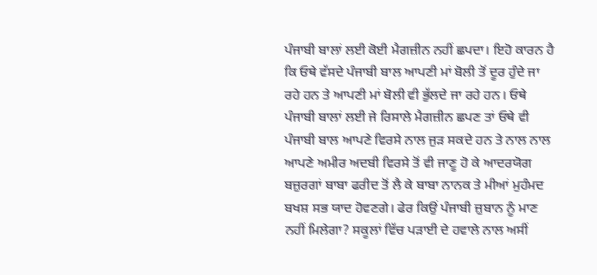ਪੰਜਾਬੀ ਬਾਲਾਂ ਲਈ ਕੋਈ ਮੈਗਜ਼ੀਨ ਨਹੀਂ ਛਪਦਾ। ਇਹੋ ਕਾਰਨ ਹੈ ਕਿ ਓਥੇ ਵੱਸਦੇ ਪੰਜਾਬੀ ਬਾਲ ਆਪਣੀ ਮਾਂ ਬੋਲੀ ਤੋਂ ਦੂਰ ਹੁੰਦੇ ਜਾ ਰਹੇ ਹਨ ਤੇ ਆਪਣੀ ਮਾਂ ਬੋਲੀ ਵੀ ਭੁੱਲਦੇ ਜਾ ਰਹੇ ਹਨ। ਓਥੇ ਪੰਜਾਬੀ ਬਾਲਾਂ ਲਈ ਜੇ ਰਿਸਾਲੇ ਮੈਗਜ਼ੀਨ ਛਪਣ ਤਾਂ ਓਥੇ ਵੀ ਪੰਜਾਬੀ ਬਾਲ ਆਪਣੇ ਵਿਰਸੇ ਨਾਲ ਜੁੜ ਸਕਦੇ ਹਨ ਤੇ ਨਾਲ ਨਾਲ ਆਪਣੇ ਅਮੀਰ ਅਦਬੀ ਵਿਰਸੇ ਤੋਂ ਵੀ ਜਾਣੂ ਹੋ ਕੇ ਆਦਰਯੋਗ ਬਜ਼ੁਰਗਾਂ ਬਾਬਾ ਫਰੀਦ ਤੋਂ ਲੈ ਕੇ ਬਾਬਾ ਨਾਨਕ ਤੇ ਮੀਆਂ ਮੁਹੰਮਦ ਬਖਸ਼ ਸਭ ਯਾਦ ਹੋਵਣਗੇ। ਫੇਰ ਕਿਉਂ ਪੰਜਾਬੀ ਜ਼ੁਬਾਨ ਨੂੰ ਮਾਣ ਨਹੀਂ ਮਿਲੇਗਾ? ਸਕੂਲਾਂ ਵਿੱਚ ਪੜਾਈ ਦੇ ਹਵਾਲੇ ਨਾਲ ਅਸੀਂ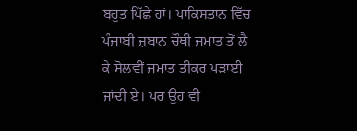ਬਹੁਤ ਪਿੱਛੇ ਹਾਂ। ਪਾਕਿਸਤਾਨ ਵਿੱਚ ਪੰਜਾਬੀ ਜ਼ਬਾਨ ਚੌਥੀ ਜਮਾਤ ਤੋਂ ਲੈ ਕੇ ਸੋਲਵੀਂ ਜਮਾਤ ਤੀਕਰ ਪੜਾਈ ਜਾਂਦੀ ਏ। ਪਰ ਉਹ ਵੀ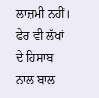ਲਾਜ਼ਮੀ ਨਹੀਂ। ਫੇਰ ਵੀ ਲੱਖਾਂ ਦੇ ਹਿਸਾਬ ਨਾਲ ਬਾਲ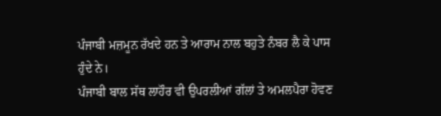ਪੰਜਾਬੀ ਮਜ਼ਮੂਨ ਰੱਖਦੇ ਹਨ ਤੇ ਆਰਾਮ ਨਾਲ ਬਹੁਤੇ ਨੰਬਰ ਲੈ ਕੇ ਪਾਸ ਹੁੰਦੇ ਨੇ।
ਪੰਜਾਬੀ ਬਾਲ ਸੱਥ ਲਾਹੌਰ ਵੀ ਉਪਰਲੀਆਂ ਗੱਲਾਂ ਤੇ ਅਮਲਪੈਰਾ ਹੋਵਣ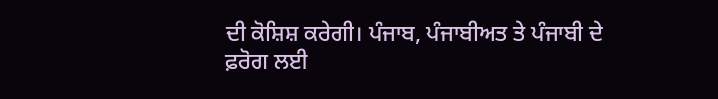ਦੀ ਕੋਸ਼ਿਸ਼ ਕਰੇਗੀ। ਪੰਜਾਬ, ਪੰਜਾਬੀਅਤ ਤੇ ਪੰਜਾਬੀ ਦੇ ਫ਼ਰੋਗ ਲਈ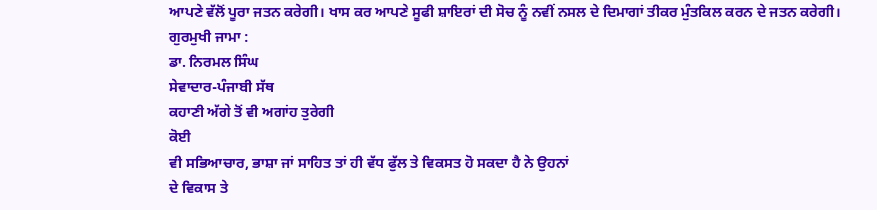ਆਪਣੇ ਵੱਲੋਂ ਪੂਰਾ ਜਤਨ ਕਰੇਗੀ। ਖਾਸ ਕਰ ਆਪਣੇ ਸੂਫੀ ਸ਼ਾਇਰਾਂ ਦੀ ਸੋਚ ਨੂੰ ਨਵੀਂ ਨਸਲ ਦੇ ਦਿਮਾਗਾਂ ਤੀਕਰ ਮੁੰਤਕਿਲ ਕਰਨ ਦੇ ਜਤਨ ਕਰੇਗੀ।
ਗੁਰਮੁਖੀ ਜਾਮਾ :
ਡਾ. ਨਿਰਮਲ ਸਿੰਘ
ਸੇਵਾਦਾਰ-ਪੰਜਾਬੀ ਸੱਥ
ਕਹਾਣੀ ਅੱਗੇ ਤੋਂ ਵੀ ਅਗਾਂਹ ਤੁਰੇਗੀ
ਕੋਈ
ਵੀ ਸਭਿਆਚਾਰ, ਭਾਸ਼ਾ ਜਾਂ ਸਾਹਿਤ ਤਾਂ ਹੀ ਵੱਧ ਫੁੱਲ ਤੇ ਵਿਕਸਤ ਹੋ ਸਕਦਾ ਹੈ ਨੇ ਉਹਨਾਂ
ਦੇ ਵਿਕਾਸ ਤੇ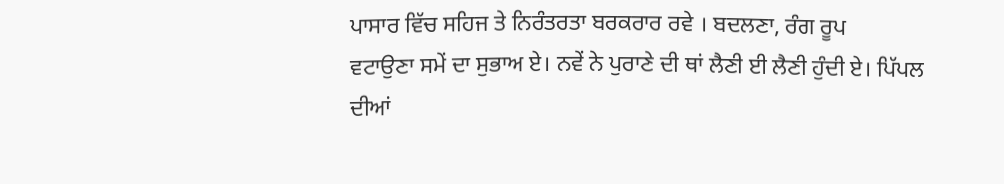ਪਾਸਾਰ ਵਿੱਚ ਸਹਿਜ ਤੇ ਨਿਰੰਤਰਤਾ ਬਰਕਰਾਰ ਰਵੇ । ਬਦਲਣਾ, ਰੰਗ ਰੂਪ
ਵਟਾਉਣਾ ਸਮੇਂ ਦਾ ਸੁਭਾਅ ਏ। ਨਵੇਂ ਨੇ ਪੁਰਾਣੇ ਦੀ ਥਾਂ ਲੈਣੀ ਈ ਲੈਣੀ ਹੁੰਦੀ ਏ। ਪਿੱਪਲ
ਦੀਆਂ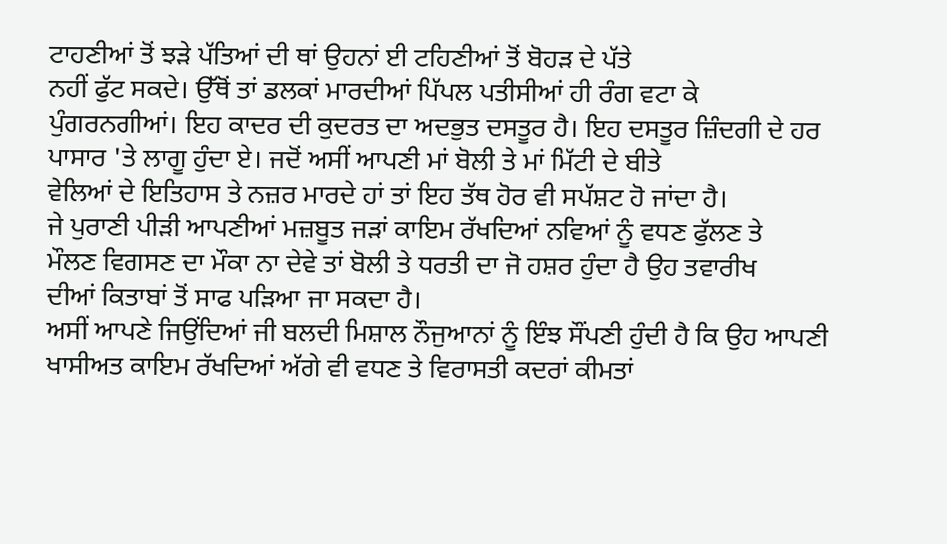ਟਾਹਣੀਆਂ ਤੋਂ ਝੜੇ ਪੱਤਿਆਂ ਦੀ ਥਾਂ ਉਹਨਾਂ ਈ ਟਹਿਣੀਆਂ ਤੋਂ ਬੋਹੜ ਦੇ ਪੱਤੇ
ਨਹੀਂ ਫੁੱਟ ਸਕਦੇ। ਉੱਥੋਂ ਤਾਂ ਡਲਕਾਂ ਮਾਰਦੀਆਂ ਪਿੱਪਲ ਪਤੀਸੀਆਂ ਹੀ ਰੰਗ ਵਟਾ ਕੇ
ਪੁੰਗਰਨਗੀਆਂ। ਇਹ ਕਾਦਰ ਦੀ ਕੁਦਰਤ ਦਾ ਅਦਭੁਤ ਦਸਤੂਰ ਹੈ। ਇਹ ਦਸਤੂਰ ਜ਼ਿੰਦਗੀ ਦੇ ਹਰ
ਪਾਸਾਰ 'ਤੇ ਲਾਗੂ ਹੁੰਦਾ ਏ। ਜਦੋਂ ਅਸੀਂ ਆਪਣੀ ਮਾਂ ਬੋਲੀ ਤੇ ਮਾਂ ਮਿੱਟੀ ਦੇ ਬੀਤੇ
ਵੇਲਿਆਂ ਦੇ ਇਤਿਹਾਸ ਤੇ ਨਜ਼ਰ ਮਾਰਦੇ ਹਾਂ ਤਾਂ ਇਹ ਤੱਥ ਹੋਰ ਵੀ ਸਪੱਸ਼ਟ ਹੋ ਜਾਂਦਾ ਹੈ।
ਜੇ ਪੁਰਾਣੀ ਪੀੜੀ ਆਪਣੀਆਂ ਮਜ਼ਬੂਤ ਜੜਾਂ ਕਾਇਮ ਰੱਖਦਿਆਂ ਨਵਿਆਂ ਨੂੰ ਵਧਣ ਫੁੱਲਣ ਤੇ
ਮੌਲਣ ਵਿਗਸਣ ਦਾ ਮੌਕਾ ਨਾ ਦੇਵੇ ਤਾਂ ਬੋਲੀ ਤੇ ਧਰਤੀ ਦਾ ਜੋ ਹਸ਼ਰ ਹੁੰਦਾ ਹੈ ਉਹ ਤਵਾਰੀਖ
ਦੀਆਂ ਕਿਤਾਬਾਂ ਤੋਂ ਸਾਫ ਪੜਿਆ ਜਾ ਸਕਦਾ ਹੈ।
ਅਸੀਂ ਆਪਣੇ ਜਿਉਂਦਿਆਂ ਜੀ ਬਲਦੀ ਮਿਸ਼ਾਲ ਨੌਜੁਆਨਾਂ ਨੂੰ ਇੰਝ ਸੌਂਪਣੀ ਹੁੰਦੀ ਹੈ ਕਿ ਉਹ ਆਪਣੀ ਖਾਸੀਅਤ ਕਾਇਮ ਰੱਖਦਿਆਂ ਅੱਗੇ ਵੀ ਵਧਣ ਤੇ ਵਿਰਾਸਤੀ ਕਦਰਾਂ ਕੀਮਤਾਂ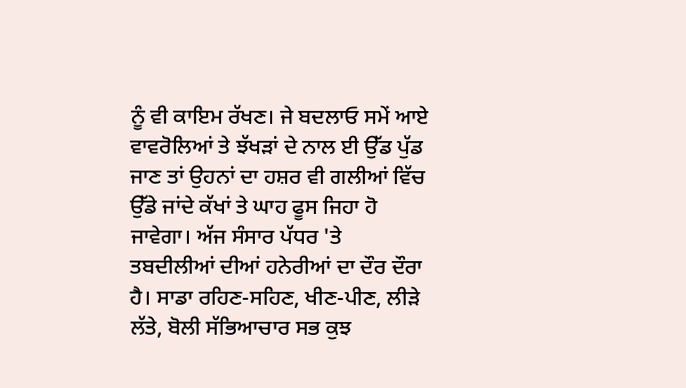ਨੂੰ ਵੀ ਕਾਇਮ ਰੱਖਣ। ਜੇ ਬਦਲਾਓ ਸਮੇਂ ਆਏ ਵਾਵਰੋਲਿਆਂ ਤੇ ਝੱਖੜਾਂ ਦੇ ਨਾਲ ਈ ਉੱਡ ਪੁੱਡ ਜਾਣ ਤਾਂ ਉਹਨਾਂ ਦਾ ਹਸ਼ਰ ਵੀ ਗਲੀਆਂ ਵਿੱਚ ਉੱਡੇ ਜਾਂਦੇ ਕੱਖਾਂ ਤੇ ਘਾਹ ਫੂਸ ਜਿਹਾ ਹੋ ਜਾਵੇਗਾ। ਅੱਜ ਸੰਸਾਰ ਪੱਧਰ 'ਤੇ ਤਬਦੀਲੀਆਂ ਦੀਆਂ ਹਨੇਰੀਆਂ ਦਾ ਦੌਰ ਦੌਰਾ ਹੈ। ਸਾਡਾ ਰਹਿਣ-ਸਹਿਣ, ਖੀਣ-ਪੀਣ, ਲੀੜੇ ਲੱਤੇ, ਬੋਲੀ ਸੱਭਿਆਚਾਰ ਸਭ ਕੁਝ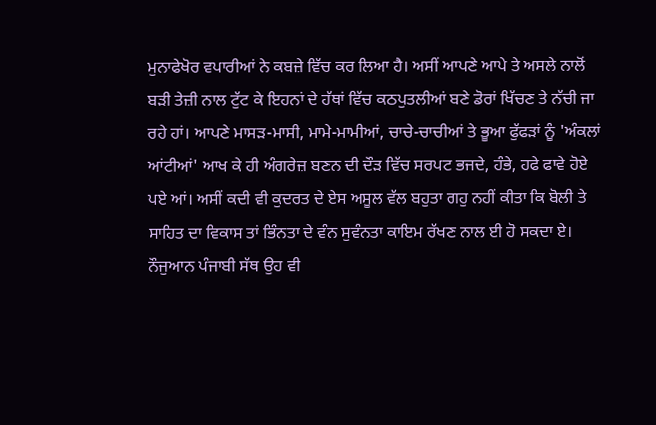ਮੁਨਾਫੇਖੋਰ ਵਪਾਰੀਆਂ ਨੇ ਕਬਜ਼ੇ ਵਿੱਚ ਕਰ ਲਿਆ ਹੈ। ਅਸੀਂ ਆਪਣੇ ਆਪੇ ਤੇ ਅਸਲੇ ਨਾਲੋਂ ਬੜੀ ਤੇਜ਼ੀ ਨਾਲ ਟੁੱਟ ਕੇ ਇਹਨਾਂ ਦੇ ਹੱਥਾਂ ਵਿੱਚ ਕਠਪੁਤਲੀਆਂ ਬਣੇ ਡੋਰਾਂ ਖਿੱਚਣ ਤੇ ਨੱਚੀ ਜਾ ਰਹੇ ਹਾਂ। ਆਪਣੇ ਮਾਸੜ-ਮਾਸੀ, ਮਾਮੇ-ਮਾਮੀਆਂ, ਚਾਚੇ-ਚਾਚੀਆਂ ਤੇ ਭੂਆ ਫੁੱਫੜਾਂ ਨੂੰ 'ਅੰਕਲਾਂ ਆਂਟੀਆਂ' ਆਖ ਕੇ ਹੀ ਅੰਗਰੇਜ਼ ਬਣਨ ਦੀ ਦੌੜ ਵਿੱਚ ਸਰਪਟ ਭਜਦੇ, ਹੰਭੇ, ਹਫੇ ਫਾਵੇ ਹੋਏ ਪਏ ਆਂ। ਅਸੀਂ ਕਦੀ ਵੀ ਕੁਦਰਤ ਦੇ ਏਸ ਅਸੂਲ ਵੱਲ ਬਹੁਤਾ ਗਹੁ ਨਹੀਂ ਕੀਤਾ ਕਿ ਬੋਲੀ ਤੇ ਸਾਹਿਤ ਦਾ ਵਿਕਾਸ ਤਾਂ ਭਿੰਨਤਾ ਦੇ ਵੰਨ ਸੁਵੰਨਤਾ ਕਾਇਮ ਰੱਖਣ ਨਾਲ ਈ ਹੋ ਸਕਦਾ ਏ।
ਨੌਜੁਆਨ ਪੰਜਾਬੀ ਸੱਥ ਉਹ ਵੀ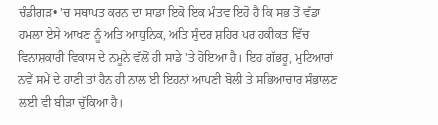ਚੰਡੀਗੜ• 'ਚ ਸਥਾਪਤ ਕਰਨ ਦਾ ਸਾਡਾ ਇਕੋ ਇਕ ਮੰਤਵ ਇਹੋ ਹੈ ਕਿ ਸਭ ਤੋਂ ਵੱਡਾ ਹਮਲਾ ਏਸੇ ਆਖਣ ਨੂੰ ਅਤਿ ਆਧੁਨਿਕ, ਅਤਿ ਸੁੰਦਰ ਸ਼ਹਿਰ ਪਰ ਹਕੀਕਤ ਵਿੱਚ ਵਿਨਾਸ਼ਕਾਰੀ ਵਿਕਾਸ ਦੇ ਨਮੂਨੇ ਵੱਲੋਂ ਹੀ ਸਾਡੇ 'ਤੇ ਹੋਇਆ ਹੈ। ਇਹ ਗੱਭਰੂ, ਮੁਟਿਆਰਾਂ ਨਵੇਂ ਸਮੇਂ ਦੇ ਹਾਣੀ ਤਾਂ ਹੈਨ ਹੀ ਨਾਲ ਈ ਇਹਨਾਂ ਆਪਣੀ ਬੋਲੀ ਤੇ ਸਭਿਆਚਾਰ ਸੰਭਾਲਣ ਲਈ ਵੀ ਬੀੜਾ ਚੁੱਕਿਆ ਹੈ।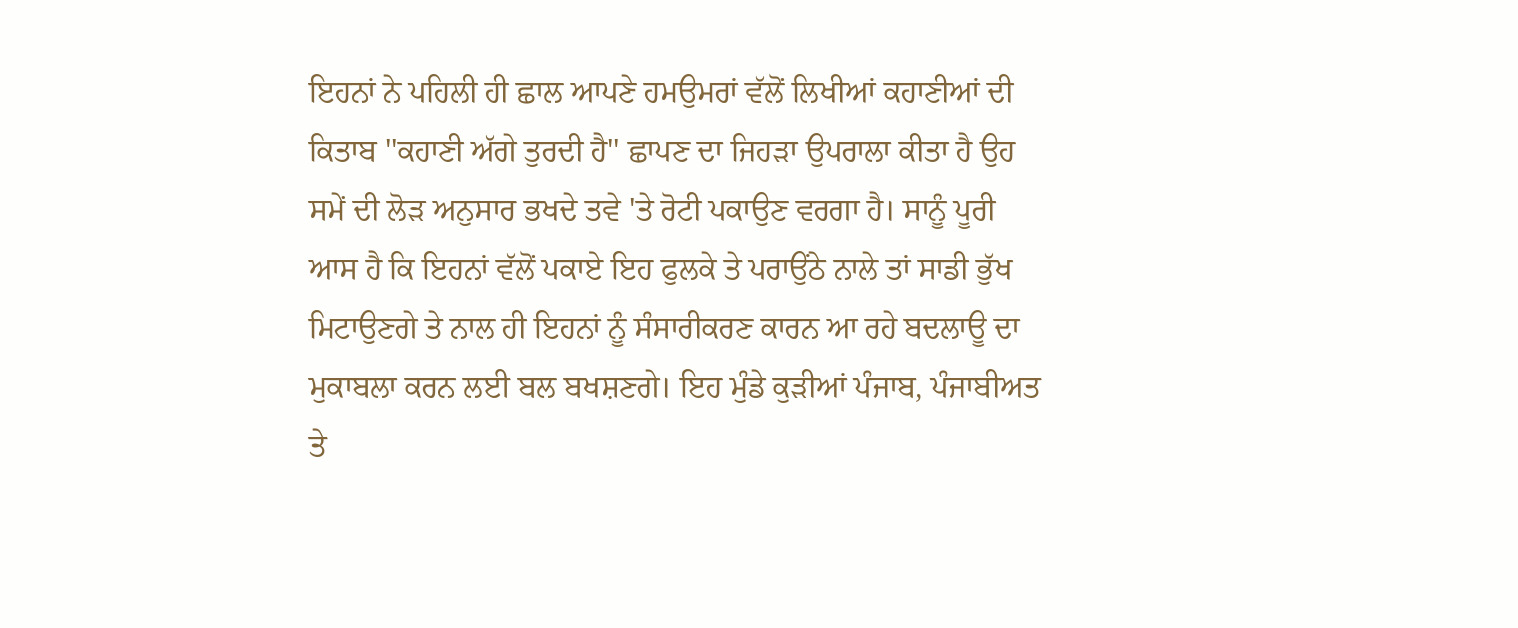ਇਹਨਾਂ ਨੇ ਪਹਿਲੀ ਹੀ ਛਾਲ ਆਪਣੇ ਹਮਉਮਰਾਂ ਵੱਲੋਂ ਲਿਖੀਆਂ ਕਹਾਣੀਆਂ ਦੀ ਕਿਤਾਬ ''ਕਹਾਣੀ ਅੱਗੇ ਤੁਰਦੀ ਹੈ'' ਛਾਪਣ ਦਾ ਜਿਹੜਾ ਉਪਰਾਲਾ ਕੀਤਾ ਹੈ ਉਹ ਸਮੇਂ ਦੀ ਲੋੜ ਅਨੁਸਾਰ ਭਖਦੇ ਤਵੇ 'ਤੇ ਰੋਟੀ ਪਕਾਉਣ ਵਰਗਾ ਹੈ। ਸਾਨੂੰ ਪੂਰੀ ਆਸ ਹੈ ਕਿ ਇਹਨਾਂ ਵੱਲੋਂ ਪਕਾਏ ਇਹ ਫੁਲਕੇ ਤੇ ਪਰਾਉਂਠੇ ਨਾਲੇ ਤਾਂ ਸਾਡੀ ਭੁੱਖ ਮਿਟਾਉਣਗੇ ਤੇ ਨਾਲ ਹੀ ਇਹਨਾਂ ਨੂੰ ਸੰਸਾਰੀਕਰਣ ਕਾਰਨ ਆ ਰਹੇ ਬਦਲਾਊ ਦਾ ਮੁਕਾਬਲਾ ਕਰਨ ਲਈ ਬਲ ਬਖਸ਼ਣਗੇ। ਇਹ ਮੁੰਡੇ ਕੁੜੀਆਂ ਪੰਜਾਬ, ਪੰਜਾਬੀਅਤ ਤੇ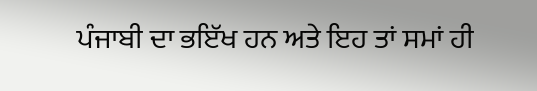ਪੰਜਾਬੀ ਦਾ ਭਇੱਖ ਹਨ ਅਤੇ ਇਹ ਤਾਂ ਸਮਾਂ ਹੀ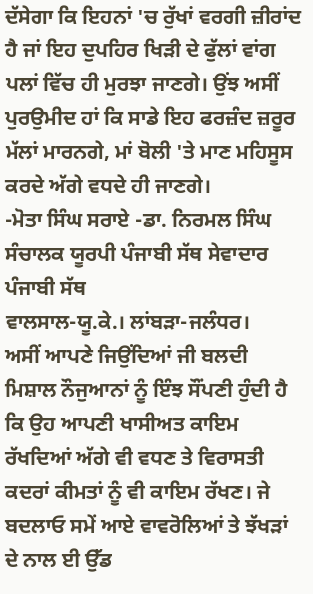ਦੱਸੇਗਾ ਕਿ ਇਹਨਾਂ 'ਚ ਰੁੱਖਾਂ ਵਰਗੀ ਜ਼ੀਰਾਂਦ ਹੈ ਜਾਂ ਇਹ ਦੁਪਹਿਰ ਖਿੜੀ ਦੇ ਫੁੱਲਾਂ ਵਾਂਗ ਪਲਾਂ ਵਿੱਚ ਹੀ ਮੁਰਝਾ ਜਾਣਗੇ। ਉਂਝ ਅਸੀਂ ਪੁਰਉਮੀਦ ਹਾਂ ਕਿ ਸਾਡੇ ਇਹ ਫਰਜ਼ੰਦ ਜ਼ਰੂਰ ਮੱਲਾਂ ਮਾਰਨਗੇ, ਮਾਂ ਬੋਲੀ 'ਤੇ ਮਾਣ ਮਹਿਸੂਸ ਕਰਦੇ ਅੱਗੇ ਵਧਦੇ ਹੀ ਜਾਣਗੇ।
-ਮੋਤਾ ਸਿੰਘ ਸਰਾਏ -ਡਾ. ਨਿਰਮਲ ਸਿੰਘ
ਸੰਚਾਲਕ ਯੂਰਪੀ ਪੰਜਾਬੀ ਸੱਥ ਸੇਵਾਦਾਰ ਪੰਜਾਬੀ ਸੱਥ
ਵਾਲਸਾਲ-ਯੂ.ਕੇ.। ਲਾਂਬੜਾ-ਜਲੰਧਰ।
ਅਸੀਂ ਆਪਣੇ ਜਿਉਂਦਿਆਂ ਜੀ ਬਲਦੀ ਮਿਸ਼ਾਲ ਨੌਜੁਆਨਾਂ ਨੂੰ ਇੰਝ ਸੌਂਪਣੀ ਹੁੰਦੀ ਹੈ ਕਿ ਉਹ ਆਪਣੀ ਖਾਸੀਅਤ ਕਾਇਮ ਰੱਖਦਿਆਂ ਅੱਗੇ ਵੀ ਵਧਣ ਤੇ ਵਿਰਾਸਤੀ ਕਦਰਾਂ ਕੀਮਤਾਂ ਨੂੰ ਵੀ ਕਾਇਮ ਰੱਖਣ। ਜੇ ਬਦਲਾਓ ਸਮੇਂ ਆਏ ਵਾਵਰੋਲਿਆਂ ਤੇ ਝੱਖੜਾਂ ਦੇ ਨਾਲ ਈ ਉੱਡ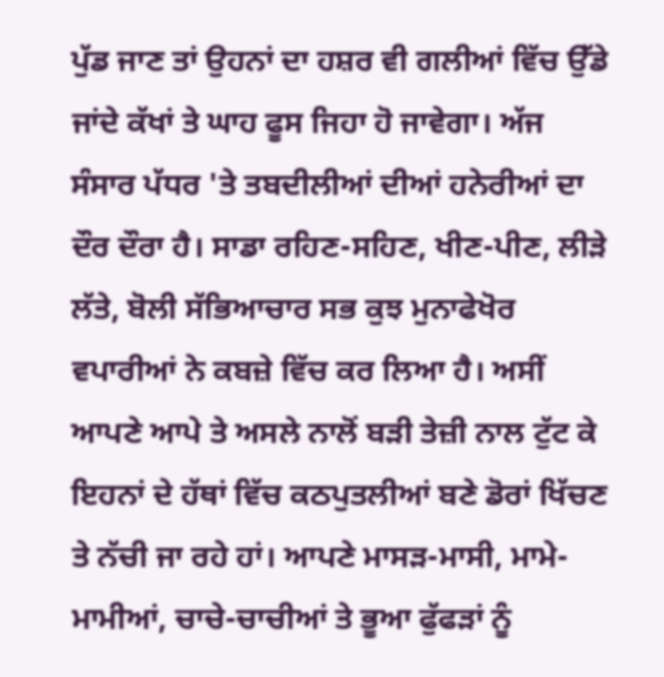ਪੁੱਡ ਜਾਣ ਤਾਂ ਉਹਨਾਂ ਦਾ ਹਸ਼ਰ ਵੀ ਗਲੀਆਂ ਵਿੱਚ ਉੱਡੇ ਜਾਂਦੇ ਕੱਖਾਂ ਤੇ ਘਾਹ ਫੂਸ ਜਿਹਾ ਹੋ ਜਾਵੇਗਾ। ਅੱਜ ਸੰਸਾਰ ਪੱਧਰ 'ਤੇ ਤਬਦੀਲੀਆਂ ਦੀਆਂ ਹਨੇਰੀਆਂ ਦਾ ਦੌਰ ਦੌਰਾ ਹੈ। ਸਾਡਾ ਰਹਿਣ-ਸਹਿਣ, ਖੀਣ-ਪੀਣ, ਲੀੜੇ ਲੱਤੇ, ਬੋਲੀ ਸੱਭਿਆਚਾਰ ਸਭ ਕੁਝ ਮੁਨਾਫੇਖੋਰ ਵਪਾਰੀਆਂ ਨੇ ਕਬਜ਼ੇ ਵਿੱਚ ਕਰ ਲਿਆ ਹੈ। ਅਸੀਂ ਆਪਣੇ ਆਪੇ ਤੇ ਅਸਲੇ ਨਾਲੋਂ ਬੜੀ ਤੇਜ਼ੀ ਨਾਲ ਟੁੱਟ ਕੇ ਇਹਨਾਂ ਦੇ ਹੱਥਾਂ ਵਿੱਚ ਕਠਪੁਤਲੀਆਂ ਬਣੇ ਡੋਰਾਂ ਖਿੱਚਣ ਤੇ ਨੱਚੀ ਜਾ ਰਹੇ ਹਾਂ। ਆਪਣੇ ਮਾਸੜ-ਮਾਸੀ, ਮਾਮੇ-ਮਾਮੀਆਂ, ਚਾਚੇ-ਚਾਚੀਆਂ ਤੇ ਭੂਆ ਫੁੱਫੜਾਂ ਨੂੰ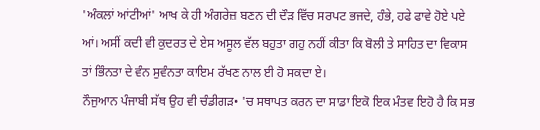'ਅੰਕਲਾਂ ਆਂਟੀਆਂ' ਆਖ ਕੇ ਹੀ ਅੰਗਰੇਜ਼ ਬਣਨ ਦੀ ਦੌੜ ਵਿੱਚ ਸਰਪਟ ਭਜਦੇ, ਹੰਭੇ, ਹਫੇ ਫਾਵੇ ਹੋਏ ਪਏ ਆਂ। ਅਸੀਂ ਕਦੀ ਵੀ ਕੁਦਰਤ ਦੇ ਏਸ ਅਸੂਲ ਵੱਲ ਬਹੁਤਾ ਗਹੁ ਨਹੀਂ ਕੀਤਾ ਕਿ ਬੋਲੀ ਤੇ ਸਾਹਿਤ ਦਾ ਵਿਕਾਸ ਤਾਂ ਭਿੰਨਤਾ ਦੇ ਵੰਨ ਸੁਵੰਨਤਾ ਕਾਇਮ ਰੱਖਣ ਨਾਲ ਈ ਹੋ ਸਕਦਾ ਏ।
ਨੌਜੁਆਨ ਪੰਜਾਬੀ ਸੱਥ ਉਹ ਵੀ ਚੰਡੀਗੜ• 'ਚ ਸਥਾਪਤ ਕਰਨ ਦਾ ਸਾਡਾ ਇਕੋ ਇਕ ਮੰਤਵ ਇਹੋ ਹੈ ਕਿ ਸਭ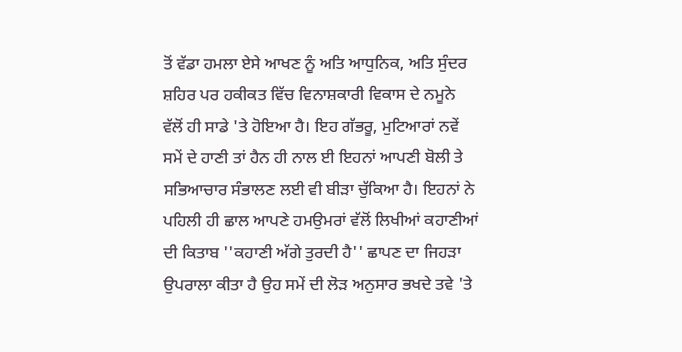ਤੋਂ ਵੱਡਾ ਹਮਲਾ ਏਸੇ ਆਖਣ ਨੂੰ ਅਤਿ ਆਧੁਨਿਕ, ਅਤਿ ਸੁੰਦਰ ਸ਼ਹਿਰ ਪਰ ਹਕੀਕਤ ਵਿੱਚ ਵਿਨਾਸ਼ਕਾਰੀ ਵਿਕਾਸ ਦੇ ਨਮੂਨੇ ਵੱਲੋਂ ਹੀ ਸਾਡੇ 'ਤੇ ਹੋਇਆ ਹੈ। ਇਹ ਗੱਭਰੂ, ਮੁਟਿਆਰਾਂ ਨਵੇਂ ਸਮੇਂ ਦੇ ਹਾਣੀ ਤਾਂ ਹੈਨ ਹੀ ਨਾਲ ਈ ਇਹਨਾਂ ਆਪਣੀ ਬੋਲੀ ਤੇ ਸਭਿਆਚਾਰ ਸੰਭਾਲਣ ਲਈ ਵੀ ਬੀੜਾ ਚੁੱਕਿਆ ਹੈ। ਇਹਨਾਂ ਨੇ ਪਹਿਲੀ ਹੀ ਛਾਲ ਆਪਣੇ ਹਮਉਮਰਾਂ ਵੱਲੋਂ ਲਿਖੀਆਂ ਕਹਾਣੀਆਂ ਦੀ ਕਿਤਾਬ ''ਕਹਾਣੀ ਅੱਗੇ ਤੁਰਦੀ ਹੈ'' ਛਾਪਣ ਦਾ ਜਿਹੜਾ ਉਪਰਾਲਾ ਕੀਤਾ ਹੈ ਉਹ ਸਮੇਂ ਦੀ ਲੋੜ ਅਨੁਸਾਰ ਭਖਦੇ ਤਵੇ 'ਤੇ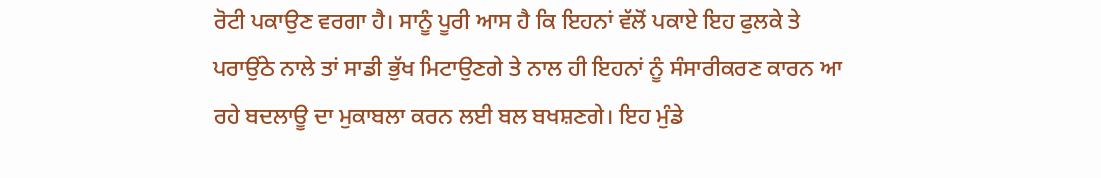ਰੋਟੀ ਪਕਾਉਣ ਵਰਗਾ ਹੈ। ਸਾਨੂੰ ਪੂਰੀ ਆਸ ਹੈ ਕਿ ਇਹਨਾਂ ਵੱਲੋਂ ਪਕਾਏ ਇਹ ਫੁਲਕੇ ਤੇ ਪਰਾਉਂਠੇ ਨਾਲੇ ਤਾਂ ਸਾਡੀ ਭੁੱਖ ਮਿਟਾਉਣਗੇ ਤੇ ਨਾਲ ਹੀ ਇਹਨਾਂ ਨੂੰ ਸੰਸਾਰੀਕਰਣ ਕਾਰਨ ਆ ਰਹੇ ਬਦਲਾਊ ਦਾ ਮੁਕਾਬਲਾ ਕਰਨ ਲਈ ਬਲ ਬਖਸ਼ਣਗੇ। ਇਹ ਮੁੰਡੇ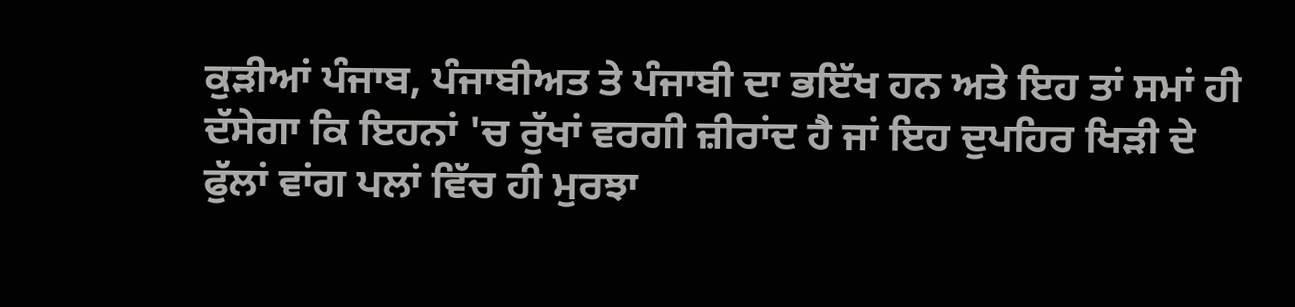ਕੁੜੀਆਂ ਪੰਜਾਬ, ਪੰਜਾਬੀਅਤ ਤੇ ਪੰਜਾਬੀ ਦਾ ਭਇੱਖ ਹਨ ਅਤੇ ਇਹ ਤਾਂ ਸਮਾਂ ਹੀ ਦੱਸੇਗਾ ਕਿ ਇਹਨਾਂ 'ਚ ਰੁੱਖਾਂ ਵਰਗੀ ਜ਼ੀਰਾਂਦ ਹੈ ਜਾਂ ਇਹ ਦੁਪਹਿਰ ਖਿੜੀ ਦੇ ਫੁੱਲਾਂ ਵਾਂਗ ਪਲਾਂ ਵਿੱਚ ਹੀ ਮੁਰਝਾ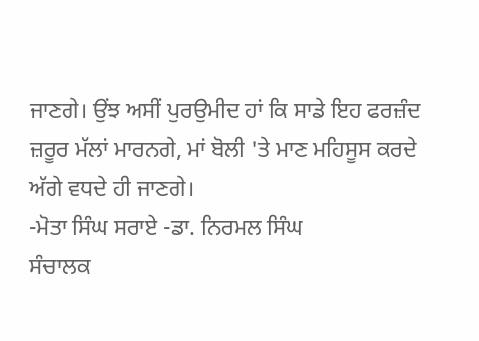ਜਾਣਗੇ। ਉਂਝ ਅਸੀਂ ਪੁਰਉਮੀਦ ਹਾਂ ਕਿ ਸਾਡੇ ਇਹ ਫਰਜ਼ੰਦ ਜ਼ਰੂਰ ਮੱਲਾਂ ਮਾਰਨਗੇ, ਮਾਂ ਬੋਲੀ 'ਤੇ ਮਾਣ ਮਹਿਸੂਸ ਕਰਦੇ ਅੱਗੇ ਵਧਦੇ ਹੀ ਜਾਣਗੇ।
-ਮੋਤਾ ਸਿੰਘ ਸਰਾਏ -ਡਾ. ਨਿਰਮਲ ਸਿੰਘ
ਸੰਚਾਲਕ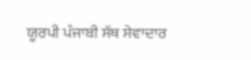ਯੂਰਪੀ ਪੰਜਾਬੀ ਸੱਥ ਸੇਵਾਦਾਰ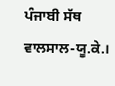ਪੰਜਾਬੀ ਸੱਥ
ਵਾਲਸਾਲ-ਯੂ.ਕੇ.।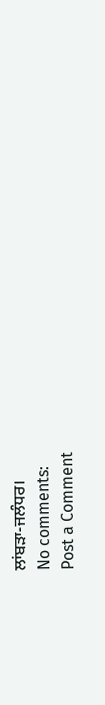ਲਾਂਬੜਾ-ਜਲੰਧਰ।
No comments:
Post a Comment